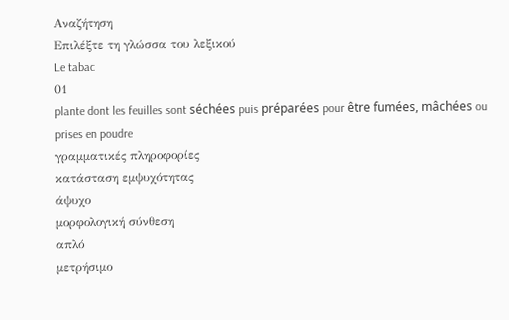Αναζήτηση
Επιλέξτε τη γλώσσα του λεξικού
Le tabac
01
plante dont les feuilles sont séchées puis préparées pour être fumées, mâchées ou prises en poudre
γραμματικές πληροφορίες
κατάσταση εμψυχότητας
άψυχο
μορφολογική σύνθεση
απλό
μετρήσιμο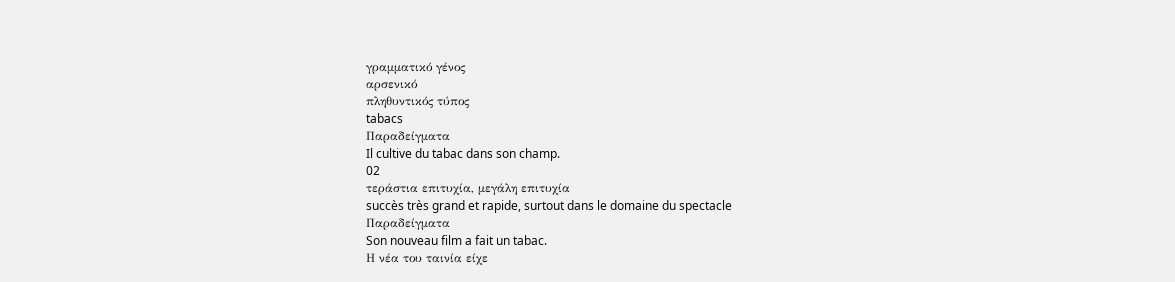γραμματικό γένος
αρσενικό
πληθυντικός τύπος
tabacs
Παραδείγματα
Il cultive du tabac dans son champ.
02
τεράστια επιτυχία, μεγάλη επιτυχία
succès très grand et rapide, surtout dans le domaine du spectacle
Παραδείγματα
Son nouveau film a fait un tabac.
Η νέα του ταινία είχε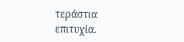τεράστια επιτυχία.